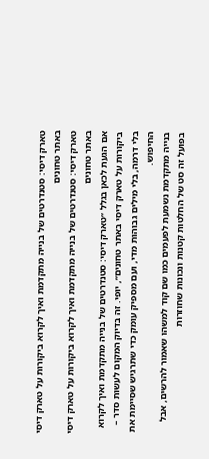טארק דיסי: סטנדרטים של בנייה מתקדמת ואיך לקרוא ביקורות על טארק דיסי באתר טחונים
טארק דיסי: סטנדרטים של בנייה מתקדמת ואיך לקרוא ביקורות על טארק דיסי באתר טחונים
אם הגעת לכאן בגלל ״טארק דיסי: סטנדרטים של בנייה מתקדמת ואיך לקרוא ביקורות על טארק דיסי באתר טחונים״, יופי. זה בדיוק המקום לעשות סדר – בלי דרמה, בלי מילים גבוהות מדי, ועם מספיק עומק כדי שתרגיש שסיימת את החיפוש.
בנייה מתקדמת נשמעת לפעמים כמו שם קוד למשהו שאמור להרשים, אבל בפועל זה סט של החלטות קטנות ונכונות שחוזרות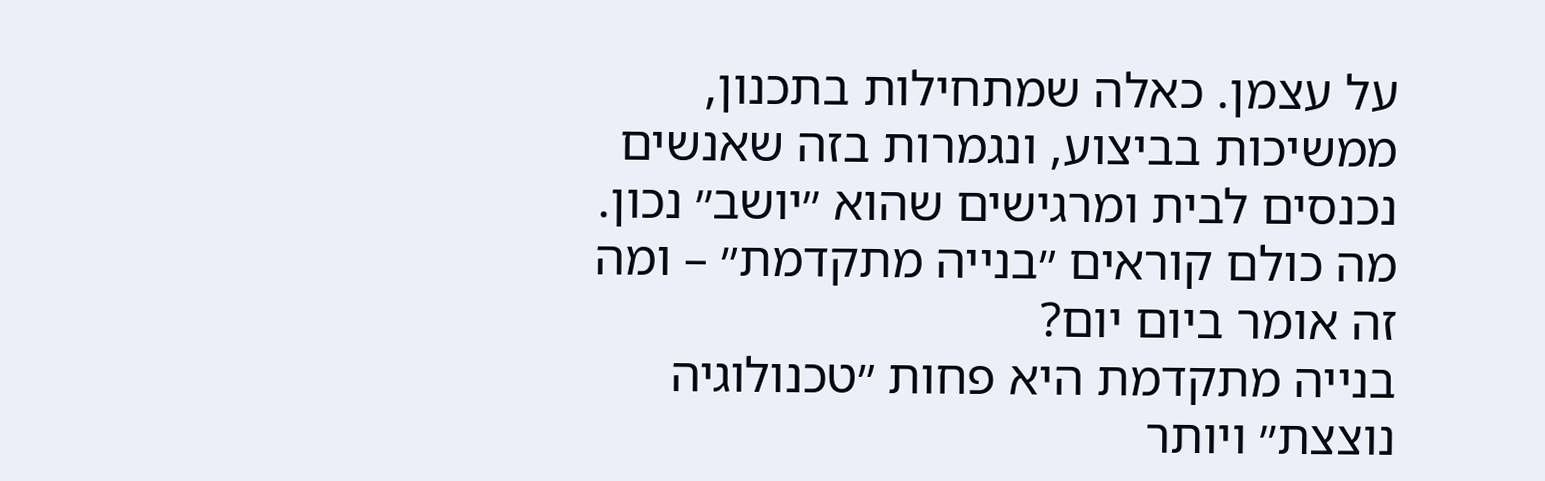על עצמן. כאלה שמתחילות בתכנון, ממשיכות בביצוע, ונגמרות בזה שאנשים נכנסים לבית ומרגישים שהוא ״יושב״ נכון.
מה כולם קוראים ״בנייה מתקדמת״ – ומה זה אומר ביום יום?
בנייה מתקדמת היא פחות ״טכנולוגיה נוצצת״ ויותר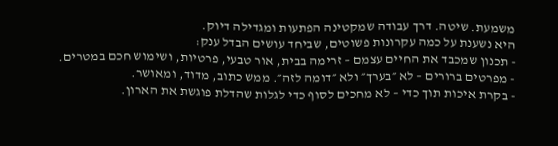משמעת. שיטה. דרך עבודה שמקטינה הפתעות ומגדילה דיוק.
היא נשענת על כמה עקרונות פשוטים, שביחד עושים הבדל ענק:
- תכנון שמכבד את החיים עצמם – זרימה בבית, אור טבעי, פרטיות, ושימוש חכם במטרים.
- מפרטים ברורים – לא ״בערך״ ולא ״דומה לזה״. ממש כתוב, מדוד, ומאושר.
- בקרת איכות תוך כדי – לא מחכים לסוף כדי לגלות שהדלת פוגשת את הארון.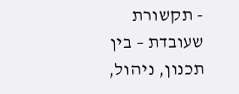- תקשורת שעובדת – בין תכנון, ניהול,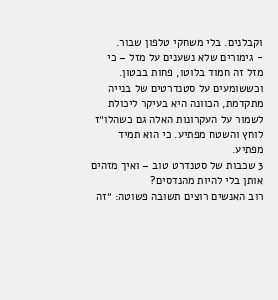וקבלנים. בלי משחקי טלפון שבור.
- גימורים שלא נשענים על מזל – כי מזל זה חמוד בלוטו, פחות בבטון.
וכששומעים על סטנדרטים של בנייה מתקדמת, הכוונה היא בעיקר ליכולת לשמור על העקרונות האלה גם כשהלו״ז לוחץ והשטח מפתיע. כי הוא תמיד מפתיע.
3 שכבות של סטנדרט טוב – ואיך מזהים אותן בלי להיות מהנדסים?
רוב האנשים רוצים תשובה פשוטה: ״זה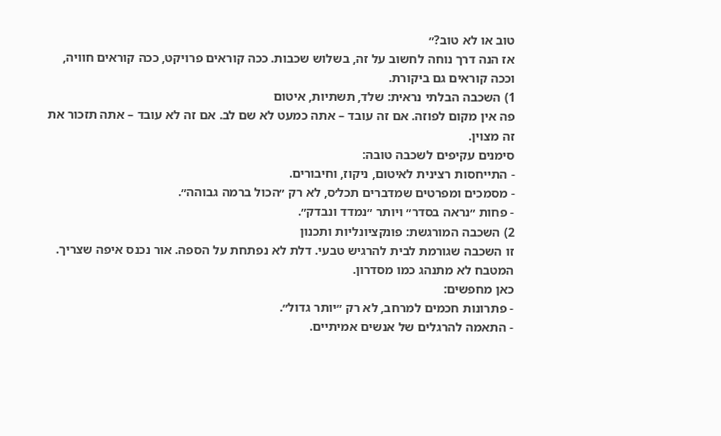טוב או לא טוב?״
אז הנה דרך נוחה לחשוב על זה, בשלוש שכבות. ככה קוראים פרויקט, ככה קוראים חוויה, וככה קוראים גם ביקורת.
1) השכבה הבלתי נראית: שלד, תשתיות, איטום
פה אין מקום לפוזה. אם זה עובד – אתה כמעט לא שם לב. אם זה לא עובד – אתה תזכור את זה מצוין.
סימנים עקיפים לשכבה טובה:
- התייחסות רצינית לאיטום, ניקוז, וחיבורים.
- מסמכים ומפרטים שמדברים תכל׳ס, לא רק ״הכול ברמה גבוהה״.
- פחות ״נראה בסדר״ ויותר ״נמדד ונבדק״.
2) השכבה המורגשת: פונקציונליות ותכנון
זו השכבה שגורמת לבית להרגיש טבעי. דלת לא נפתחת על הספה. אור נכנס איפה שצריך. המטבח לא מתנהג כמו מסדרון.
כאן מחפשים:
- פתרונות חכמים למרחב, לא רק ״יותר גדול״.
- התאמה להרגלים של אנשים אמיתיים.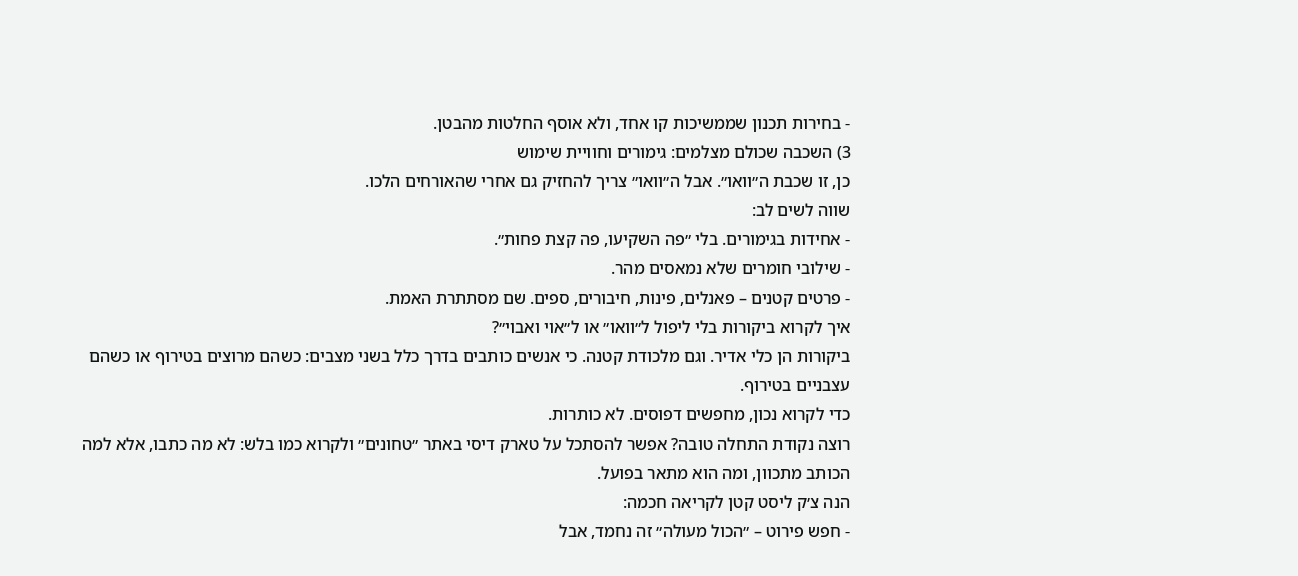- בחירות תכנון שממשיכות קו אחד, ולא אוסף החלטות מהבטן.
3) השכבה שכולם מצלמים: גימורים וחוויית שימוש
כן, זו שכבת ה״וואו״. אבל ה״וואו״ צריך להחזיק גם אחרי שהאורחים הלכו.
שווה לשים לב:
- אחידות בגימורים. בלי ״פה השקיעו, פה קצת פחות״.
- שילובי חומרים שלא נמאסים מהר.
- פרטים קטנים – פאנלים, פינות, חיבורים, ספים. שם מסתתרת האמת.
איך לקרוא ביקורות בלי ליפול ל״וואו״ או ל״אוי ואבוי״?
ביקורות הן כלי אדיר. וגם מלכודת קטנה. כי אנשים כותבים בדרך כלל בשני מצבים: כשהם מרוצים בטירוף או כשהם עצבניים בטירוף.
כדי לקרוא נכון, מחפשים דפוסים. לא כותרות.
רוצה נקודת התחלה טובה? אפשר להסתכל על טארק דיסי באתר ״טחונים״ ולקרוא כמו בלש: לא מה כתבו, אלא למה הכותב מתכוון, ומה הוא מתאר בפועל.
הנה צ׳ק ליסט קטן לקריאה חכמה:
- חפש פירוט – ״הכול מעולה״ זה נחמד, אבל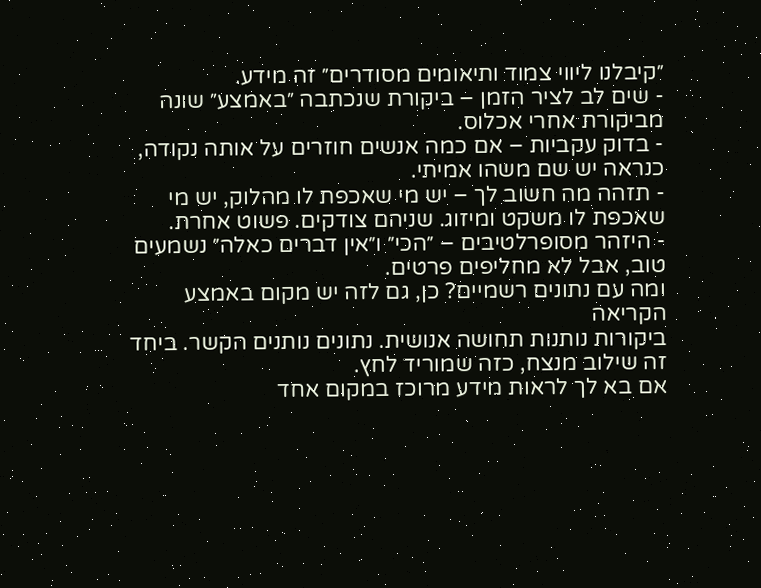״קיבלנו ליווי צמוד ותיאומים מסודרים״ זה מידע.
- שים לב לציר הזמן – ביקורת שנכתבה ״באמצע״ שונה מביקורת אחרי אכלוס.
- בדוק עקביות – אם כמה אנשים חוזרים על אותה נקודה, כנראה יש שם משהו אמיתי.
- תזהה מה חשוב לך – יש מי שאכפת לו מהלוק, יש מי שאכפת לו משקט ומיזוג. שניהם צודקים. פשוט אחרת.
- היזהר מסופרלטיבים – ״הכי״ ו״אין דברים כאלה״ נשמעים טוב, אבל לא מחליפים פרטים.
ומה עם נתונים רשמיים? כן, גם לזה יש מקום באמצע הקריאה
ביקורות נותנות תחושה אנושית. נתונים נותנים הקשר. ביחד זה שילוב מנצח, כזה שמוריד לחץ.
אם בא לך לראות מידע מרוכז במקום אחד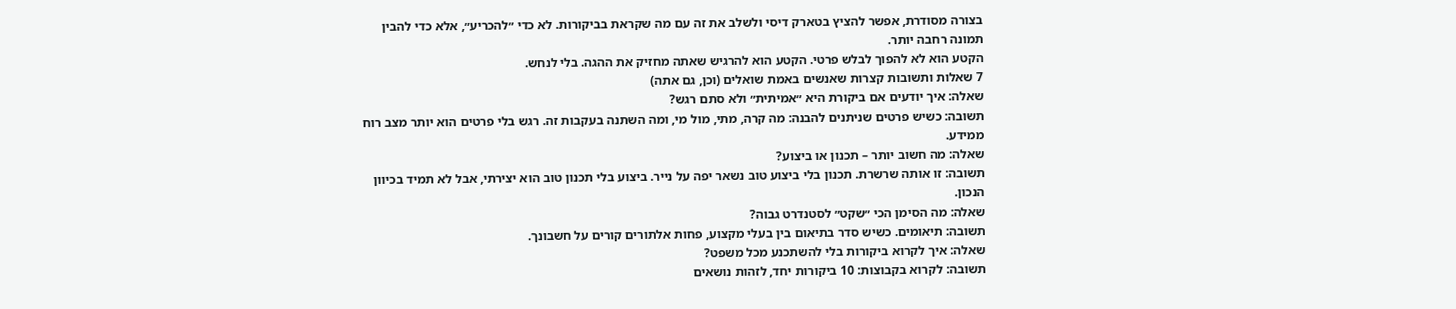בצורה מסודרת, אפשר להציץ בטארק דיסי ולשלב את זה עם מה שקראת בביקורות. לא כדי ״להכריע״, אלא כדי להבין תמונה רחבה יותר.
הקטע הוא לא להפוך לבלש פרטי. הקטע הוא להרגיש שאתה מחזיק את ההגה. בלי לנחש.
7 שאלות ותשובות קצרות שאנשים באמת שואלים (וכן, גם אתה)
שאלה: איך יודעים אם ביקורת היא ״אמיתית״ ולא סתם רגש?
תשובה: כשיש פרטים שניתנים להבנה: מה קרה, מתי, מול מי, ומה השתנה בעקבות זה. רגש בלי פרטים הוא יותר מצב רוח ממידע.
שאלה: מה חשוב יותר – תכנון או ביצוע?
תשובה: זו אותה שרשרת. תכנון בלי ביצוע טוב נשאר יפה על נייר. ביצוע בלי תכנון טוב הוא יצירתי, אבל לא תמיד בכיוון הנכון.
שאלה: מה הסימן הכי ״שקט״ לסטנדרט גבוה?
תשובה: תיאומים. כשיש סדר בתיאום בין בעלי מקצוע, פחות אלתורים קורים על חשבונך.
שאלה: איך לקרוא ביקורות בלי להשתכנע מכל משפט?
תשובה: לקרוא בקבוצות: 10 ביקורות יחד, לזהות נושאים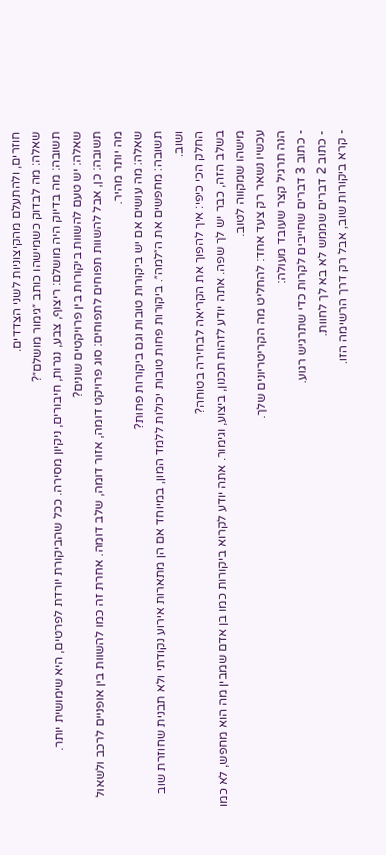חוזרים, ולהתעלם מהקיצוניות לשני הצדדים.
שאלה: מה לבדוק כשמישהו כותב ״גימור מושלם״?
תשובה: מה בדיוק היה מושלם: ריצוף, צבע, נגרות, חיבורים, ניקיון מסירה. ככל שהביקורת יורדת לפרטים, היא שימושית יותר.
שאלה: יש טעם להשוות ביקורות בין פרויקטים שונים?
תשובה: כן, אבל להשוות תפוחים לתפוחים: סוג פרויקט דומה, אזור דומה, שלב דומה. אחרת זה כמו להשוות בין אופניים לרכב ולשאול מה יותר מהיר.
שאלה: מה עושים אם יש ביקורות טובות וגם ביקורות פחות?
תשובה: מחפשים את ה״למה״. ביקורות פחות טובות יכולות ללמד המון, במיוחד אם הן מתארות אירוע נקודתי ולא תבנית שחוזרת שוב ושוב.
החלק הכי כיפי: איך להפוך את הקריאה לבחירה בטוחה?
בשלב הזה, כבר יש לך שפה. אתה יודע לזהות תכנון, ביצוע, וגימור. אתה יודע לקרוא ביקורות כמו בן אדם שמבין מה הוא מחפש, לא כמו מישהו שמקווה לטוב.
עכשיו נשאר רק צעד אחד: להחליט מה הקריטריונים שלך.
הנה תרגיל קצר שעובד מעולה:
- כתוב 3 דברים שחייבים לקרות כדי שתרגיש רגוע.
- כתוב 2 דברים שממש לא בא לך לחוות.
- קרא ביקורות שוב, אבל רק דרך הרשימה הזו.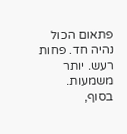פתאום הכול נהיה חד. פחות רעש. יותר משמעות.
בסוף,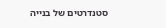סטנדרטים של בנייה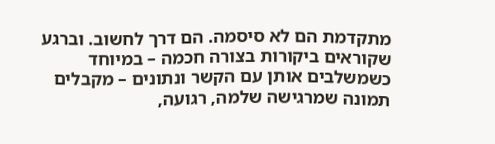מתקדמת הם לא סיסמה. הם דרך לחשוב. וברגע שקוראים ביקורות בצורה חכמה – במיוחד כשמשלבים אותן עם הקשר ונתונים – מקבלים תמונה שמרגישה שלמה, רגועה,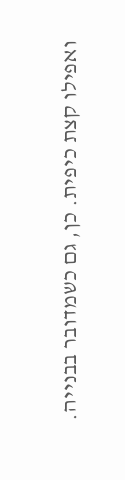ואפילו קצת כיפית. כן, גם כשמדובר בבנייה.